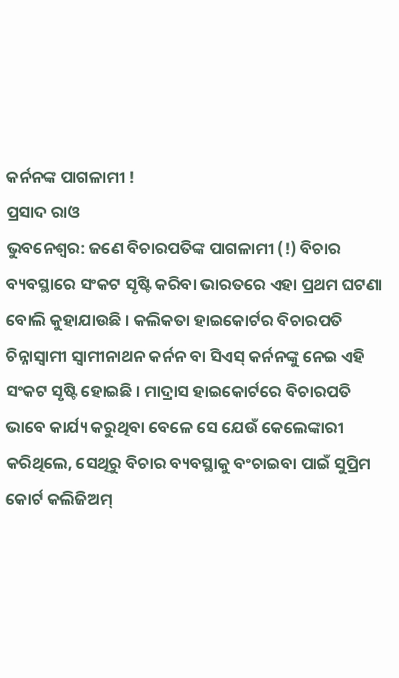କର୍ନନଙ୍କ ପାଗଳାମୀ !
ପ୍ରସାଦ ରାଓ
ଭୁବନେଶ୍ୱର: ଜଣେ ବିଚାରପତିଙ୍କ ପାଗଳାମୀ (!) ବିଚାର ବ୍ୟବସ୍ଥାରେ ସଂକଟ ସୃଷ୍ଟି କରିବା ଭାରତରେ ଏହା ପ୍ରଥମ ଘଟଣା ବୋଲି କୁହାଯାଉଛି । କଲିକତା ହାଇକୋର୍ଟର ବିଚାରପତି ଚିନ୍ନାସ୍ୱାମୀ ସ୍ୱାମୀନାଥନ କର୍ନନ ବା ସିଏସ୍ କର୍ନନଙ୍କୁ ନେଇ ଏହି ସଂକଟ ସୃଷ୍ଟି ହୋଇଛି । ମାଦ୍ରାସ ହାଇକୋର୍ଟରେ ବିଚାରପତି ଭାବେ କାର୍ଯ୍ୟ କରୁଥିବା ବେଳେ ସେ ଯେଉଁ କେଲେଙ୍କାରୀ କରିଥିଲେ, ସେଥିରୁ ବିଚାର ବ୍ୟବସ୍ଥାକୁ ବଂଚାଇବା ପାଇଁ ସୁପ୍ରିମ କୋର୍ଟ କଲିଜିଅମ୍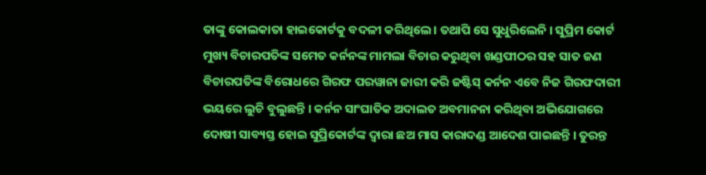ତାଙ୍କୁ କୋଲକାତା ହାଇକୋର୍ଟକୁ ବଦଳୀ କରିଥିଲେ । ତଥାପି ସେ ସୁଧୁରିଲେନି । ସୁପ୍ରିମ କୋର୍ଟ ମୁଖ୍ୟ ବିଚାରପତିଙ୍କ ସମେତ କର୍ନନଙ୍କ ମାମଲା ବିଚାର କରୁଥିବା ଖଣ୍ଡପୀଠର ସହ ସାତ ଜଣ ବିଚାରପତିଙ୍କ ବିରୋଧରେ ଗିରଫ ପରୱାନା ଜାରୀ କରି ଜଷ୍ଟିସ୍ କର୍ନନ ଏବେ ନିଜ ଗିରଫଦାରୀ ଭୟରେ ଲୁଚି ବୁଲୁଛନ୍ତି । କର୍ନନ ସାଂଘାତିକ ଅଦାଲତ ଅବମାନନା କରିଥିବା ଅଭିଯୋଗରେ ଦୋଷୀ ସାବ୍ୟସ୍ତ ହୋଇ ସୁପ୍ରିକୋର୍ଟଙ୍କ ଦ୍ୱାରା ଛଅ ମାସ କାରାଦଣ୍ଡ ଆଦେଶ ପାଇଛନ୍ତି । ତୁରନ୍ତ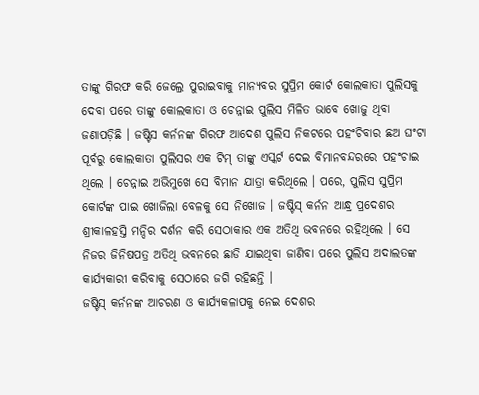ତାଙ୍କୁ ଗିରଫ କରି ଜେଲ୍ରେ ପୁରାଇବାକୁ ମାନ୍ୟବର ସୁପ୍ରିମ କୋର୍ଟ କୋଲକାତା ପୁଲିସକୁ ଦେବା ପରେ ତାଙ୍କୁ କୋଲକାତା ଓ ଚେନ୍ନାଇ ପୁଲିସ ମିଳିତ ଭାବେ ଖୋଜୁ ଥିବା ଜଣାପଡ଼ିଛି । ଜଷ୍ଟିସ କର୍ନନଙ୍କ ଗିରଫ ଆଦେଶ ପୁଲିସ ନିକଟରେ ପହଂଚିବାର ଛଅ ଘଂଟା ପୂର୍ବରୁ କୋଲକାତା ପୁଲିସର ଏକ ଟିମ୍ ତାଙ୍କୁ ଏସ୍କର୍ଟ ଦେଇ ବିମାନବନ୍ଦରରେ ପହଂଚାଇ ଥିଲେ । ଚେନ୍ନାଇ ଅଭିମୁଖେ ସେ ବିମାନ ଯାତ୍ରା କରିଥିଲେ । ପରେ, ପୁଲିସ ସୁପ୍ରିମ କୋର୍ଟଙ୍କ ପାଇ ଖୋଜିଲା ବେଳକୁ ସେ ନିଖୋଜ । ଜଷ୍ଟିସ୍ କର୍ନନ ଆନ୍ଧ୍ର ପ୍ରଦେଶର ଶ୍ରୀକାଳହସ୍ତି ମନ୍ଦିର ଦର୍ଶନ କରି ସେଠାକାର ଏକ ଅତିଥି ଭବନରେ ରହିଥିଲେ । ସେ ନିଜର ଜିନିଷପତ୍ର ଅତିଥି ଭବନରେ ଛାଡି ଯାଇଥିବା ଜାଣିବା ପରେ ପୁଲିସ ଅଦାଲତଙ୍କ କାର୍ଯ୍ୟକାରୀ କରିବାକୁ ସେଠାରେ ଜଗି ରହିଛନ୍ତି ।
ଜଷ୍ଟିସ୍ କର୍ନନଙ୍କ ଆଚରଣ ଓ କାର୍ଯ୍ୟକଳାପକୁ ନେଇ ଦେଶର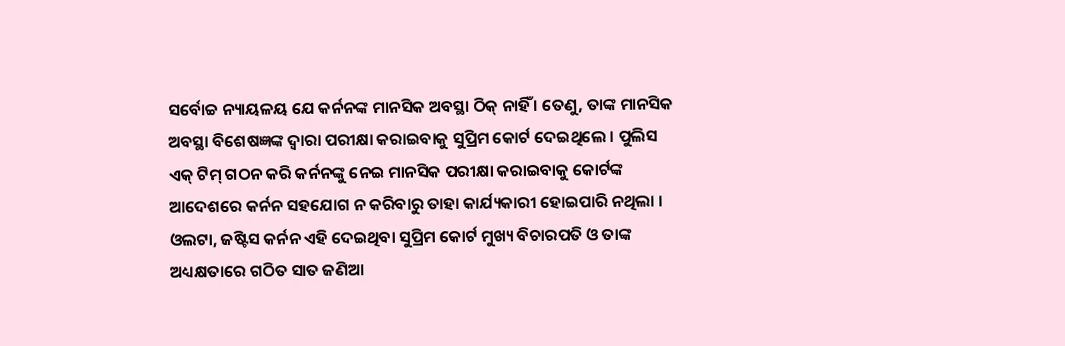ସର୍ବୋଚ୍ଚ ନ୍ୟାୟଳୟ ଯେ କର୍ନନଙ୍କ ମାନସିକ ଅବସ୍ଥା ଠିକ୍ ନାହିଁ । ତେଣୁ, ତାଙ୍କ ମାନସିକ ଅବସ୍ଥା ବିଶେଷଜ୍ଞଙ୍କ ଦ୍ୱାରା ପରୀକ୍ଷା କରାଇବାକୁ ସୁପ୍ରିମ କୋର୍ଟ ଦେଇଥିଲେ । ପୁଲିସ ଏକ୍ ଟିମ୍ ଗଠନ କରି କର୍ନନଙ୍କୁ ନେଇ ମାନସିକ ପରୀକ୍ଷା କରାଇବାକୁ କୋର୍ଟଙ୍କ ଆଦେଶରେ କର୍ନନ ସହଯୋଗ ନ କରିବାରୁ ତାହା କାର୍ଯ୍ୟକାରୀ ହୋଇପାରି ନଥିଲା । ଓଲଟା, ଜଷ୍ଟିସ କର୍ନନ ଏହି ଦେଇଥିବା ସୁପ୍ରିମ କୋର୍ଟ ମୁଖ୍ୟ ବିଚାରପତି ଓ ତାଙ୍କ ଅଧ୍ୟକ୍ଷତାରେ ଗଠିତ ସାତ ଜଣିଆ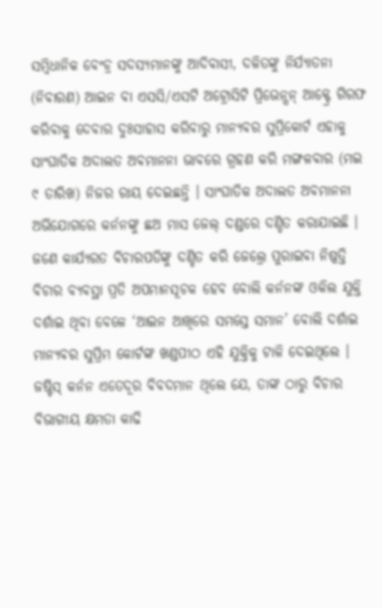ସମ୍ବିଧାନିକ ବେଂଚ୍ର ସଦସ୍ୟମାନଙ୍କୁ ଆଦିବାସୀ, ଦଳିତଙ୍କୁ ନିର୍ଯ୍ୟାତନା (ନିବାରଣ) ଆଇନ ବା ଏସସି/ଏସଟି ଅଟ୍ରୋସିଟି ପ୍ରିଭେନ୍ସନ୍ ଆକ୍ଟ୍ରେ ଗିରଫ କରିବାକୁ ଦେବାର ଦୁଃସାହାସ କରିବାରୁ ମାନ୍ୟବର ସୁପ୍ରିକୋର୍ଟ ଏହାକୁ ସାଂଘାତିକ ଅଦାଲତ ଅବମାନନା ଭାବରେ ଗ୍ରହଣ କରି ମଙ୍ଗଳବାର (ମଇ ୯ ତାରିଖ) ନିଜର ରାୟ ଦେଇଛନ୍ତି । ସାଂଘାତିକ ଅଦାଲତ ଅବମାନନା ଅଭିଯୋଗରେ କର୍ନନଙ୍କୁ ଛଅ ମାସ ଜେଲ୍ ଦଣ୍ଡରେ ଦଣ୍ଡିତ କରାଯାଇଛି । ଜଣେ କାର୍ଯ୍ୟରତ ବିଚାରପତିଙ୍କୁ ଦଣ୍ଡିତ କରି ଜେଲ୍ରେ ପୁରାଇବା ନିଷ୍ପତ୍ତି ବିଚାର ବ୍ୟବସ୍ଥା ପ୍ରତି ଅପମାନସୂଚକ ହେବ ବୋଲି କର୍ନନଙ୍କ ଓକିଲ ଯୁକ୍ତି ଦର୍ଶାଇ ଥିବା ବେଳେ ‘ଆଇନ ଆଖିରେ ସମସ୍ତେ ସମାନ’ ବୋଲି ଦର୍ଶାଇ ମାନ୍ୟବର ସୁପ୍ରିମ କୋର୍ଟଙ୍କ ଖଣ୍ଡପୀଠ ଏହି ଯୁକ୍ତିକୁ ଟାଳି ଦେଇଥିଲେ ।
ଜଷ୍ଟିସ୍ କର୍ନନ ଏତେଦୂର ବିବଦମାନ ଥିଲେ ଯେ, ତାଙ୍କ ଠାରୁ ବିଚାର ବିଭାଗୀୟ କ୍ଷମତା କାଢି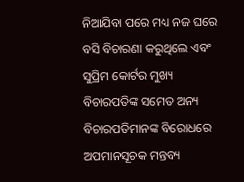ନିଆଯିବା ପରେ ମଧ୍ୟ ନଜ ଘରେ ବସି ବିଚାରଣା କରୁଥିଲେ ଏବଂ ସୁପ୍ରିମ କୋର୍ଟର ମୁଖ୍ୟ ବିଚାରପତିଙ୍କ ସମେତ ଅନ୍ୟ ବିଚାରପତିମାନଙ୍କ ବିରୋଧରେ ଅପମାନସୂଚକ ମନ୍ତବ୍ୟ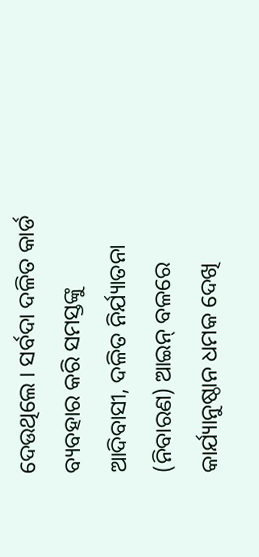ଦେଉଥିଲେ । ସର୍ବଦା ଦଳିତ କାର୍ଡ ବ୍ୟବହାର କରି ସମସ୍ତଙ୍କୁ ଆଦିବାସୀ, ଦଳିତ ନିର୍ଯ୍ୟାତନା (ନିବାରଣ) ଆଇନ୍ ବଳରେ କାର୍ଯ୍ୟାନୁଷ୍ଠାନ ଧମକ ଦେଖି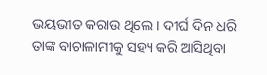ଭୟଭୀତ କରାଉ ଥିଲେ । ଦୀର୍ଘ ଦିନ ଧରି ତାଙ୍କ ବାଚାଳାମୀକୁ ସହ୍ୟ କରି ଆସିଥିବା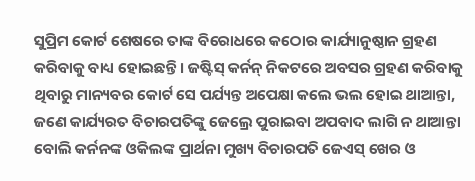ସୁପ୍ରିମ କୋର୍ଟ ଶେଷରେ ତାଙ୍କ ବିରୋଧରେ କଠୋର କାର୍ଯ୍ୟାନୁଷ୍ଠାନ ଗ୍ରହଣ କରିବାକୁ ବାଧ୍ୟ ହୋଇଛନ୍ତି । ଜଷ୍ଟିସ୍ କର୍ନନ୍ ନିକଟରେ ଅବସର ଗ୍ରହଣ କରିବାକୁ ଥିବାରୁ ମାନ୍ୟବର କୋର୍ଟ ସେ ପର୍ଯ୍ୟନ୍ତ ଅପେକ୍ଷା କଲେ ଭଲ ହୋଇ ଥାଆନ୍ତା, ଜଣେ କାର୍ଯ୍ୟରତ ବିଚାରପତିଙ୍କୁ ଜେଲ୍ରେ ପୁରାଇବା ଅପବାଦ ଲାଗି ନ ଥାଆନ୍ତା ବୋଲି କର୍ନନଙ୍କ ଓକିଲଙ୍କ ପ୍ରାର୍ଥନା ମୁଖ୍ୟ ବିଚାରପତି ଜେଏସ୍ ଖେର ଓ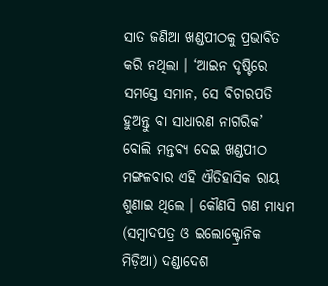ସାତ ଜଣିଆ ଖଣ୍ଡପୀଠକୁ ପ୍ରଭାବିତ କରି ନଥିଲା । ‘ଆଇନ ଦୃଷ୍ଟିରେ ସମସ୍ତେ ସମାନ, ସେ ବିଚାରପତି ହୁଅନ୍ତୁ ବା ସାଧାରଣ ନାଗରିକ’ ବୋଲି ମନ୍ତବ୍ୟ ଦେଇ ଖଣ୍ଡପୀଠ ମଙ୍ଗଳବାର ଏହି ଐତିହାସିକ ରାୟ ଶୁଣାଇ ଥିଲେ । କୌଣସି ଗଣ ମାଧ୍ୟମ (ସମ୍ବାଦପତ୍ର ଓ ଇଲୋକ୍ଟ୍ରୋନିକ ମିଡ଼ିଆ) ଦଣ୍ଡାଦେଶ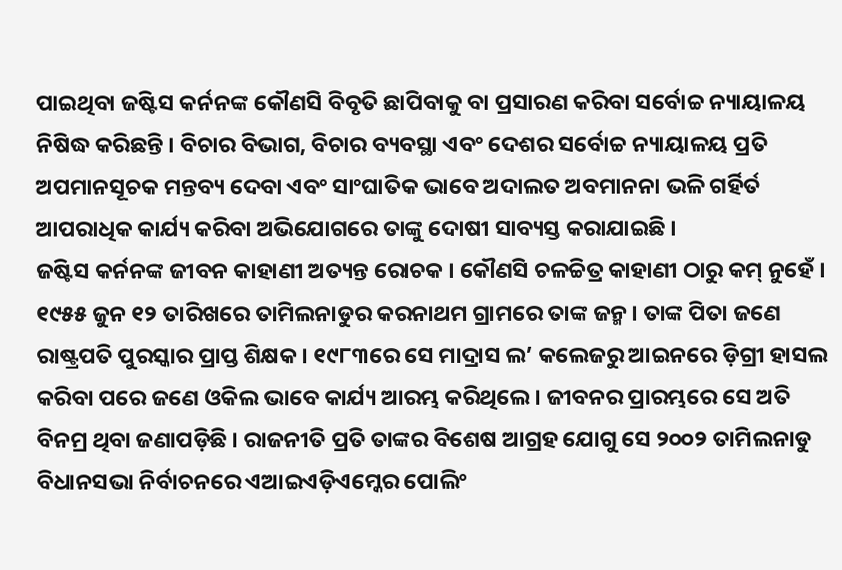ପାଇଥିବା ଜଷ୍ଟିସ କର୍ନନଙ୍କ କୌଣସି ବିବୃତି ଛାପିବାକୁ ବା ପ୍ରସାରଣ କରିବା ସର୍ବୋଚ୍ଚ ନ୍ୟାୟାଳୟ ନିଷିଦ୍ଧ କରିଛନ୍ତି । ବିଚାର ବିଭାଗ, ବିଚାର ବ୍ୟବସ୍ଥା ଏବଂ ଦେଶର ସର୍ବୋଚ୍ଚ ନ୍ୟାୟାଳୟ ପ୍ରତି ଅପମାନସୂଚକ ମନ୍ତବ୍ୟ ଦେବା ଏବଂ ସାଂଘାତିକ ଭାବେ ଅଦାଲତ ଅବମାନନା ଭଳି ଗର୍ହିର୍ତ ଆପରାଧିକ କାର୍ଯ୍ୟ କରିବା ଅଭିଯୋଗରେ ତାଙ୍କୁ ଦୋଷୀ ସାବ୍ୟସ୍ତ କରାଯାଇଛି ।
ଜଷ୍ଟିସ କର୍ନନଙ୍କ ଜୀବନ କାହାଣୀ ଅତ୍ୟନ୍ତ ରୋଚକ । କୌଣସି ଚଳଚ୍ଚିତ୍ର କାହାଣୀ ଠାରୁ କମ୍ ନୁହେଁ । ୧୯୫୫ ଜୁନ ୧୨ ତାରିଖରେ ତାମିଲନାଡୁର କରନାଥମ ଗ୍ରାମରେ ତାଙ୍କ ଜନ୍ମ । ତାଙ୍କ ପିତା ଜଣେ ରାଷ୍ଟ୍ରପତି ପୁରସ୍କାର ପ୍ରାପ୍ତ ଶିକ୍ଷକ । ୧୯୮୩ରେ ସେ ମାଦ୍ରାସ ଲ’ କଲେଜରୁ ଆଇନରେ ଡ଼ିଗ୍ରୀ ହାସଲ କରିବା ପରେ ଜଣେ ଓକିଲ ଭାବେ କାର୍ଯ୍ୟ ଆରମ୍ଭ କରିଥିଲେ । ଜୀବନର ପ୍ରାରମ୍ଭରେ ସେ ଅତି ବିନମ୍ର ଥିବା ଜଣାପଡ଼ିଛି । ରାଜନୀତି ପ୍ରତି ତାଙ୍କର ବିଶେଷ ଆଗ୍ରହ ଯୋଗୁ ସେ ୨୦୦୨ ତାମିଲନାଡୁ ବିଧାନସଭା ନିର୍ବାଚନରେ ଏଆଇଏଡ଼ିଏମ୍କେର ପୋଲିଂ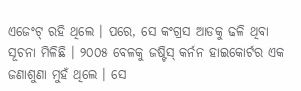ଏଜେଂଟ୍ ରହି ଥିଲେ । ପରେ, ସେ କଂଗ୍ରସ ଆଡକୁ ଢଳି ଥିବା ସୂଚନା ମିଳିଛି । ୨୦୦୫ ବେଳକୁ ଜଷ୍ଟିସ୍ କର୍ନନ ହାଇକୋର୍ଟର ଏକ ଜଣାଶୁଣା ମୁହଁ ଥିଲେ । ସେ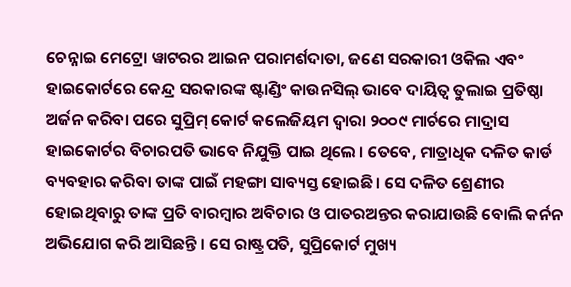ଚେନ୍ନାଇ ମେଟ୍ରୋ ୱାଟରର ଆଇନ ପରାମର୍ଶଦାତା, ଜଣେ ସରକାରୀ ଓକିଲ ଏବଂ ହାଇକୋର୍ଟରେ କେନ୍ଦ୍ର ସରକାରଙ୍କ ଷ୍ଟାଣ୍ଡିଂ କାଉନସିଲ୍ ଭାବେ ଦାୟିତ୍ୱ ତୁଲାଇ ପ୍ରତିଷ୍ଠା ଅର୍ଜନ କରିବା ପରେ ସୁପ୍ରିମ୍ କୋର୍ଟ କଲେଜିୟମ ଦ୍ୱାରା ୨୦୦୯ ମାର୍ଚରେ ମାଦ୍ରାସ ହାଇକୋର୍ଟର ବିଚାରପତି ଭାବେ ନିଯୁକ୍ତି ପାଇ ଥିଲେ । ତେବେ, ମାତ୍ରାଧିକ ଦଳିତ କାର୍ଡ ବ୍ୟବହାର କରିବା ତାଙ୍କ ପାଇଁ ମହଙ୍ଗା ସାବ୍ୟସ୍ତ ହୋଇଛି । ସେ ଦଳିତ ଶ୍ରେଣୀର ହୋଇଥିବାରୁ ତାଙ୍କ ପ୍ରତି ବାରମ୍ବାର ଅବିଚାର ଓ ପାତରଅନ୍ତର କରାଯାଉଛି ବୋଲି କର୍ନନ ଅଭିଯୋଗ କରି ଆସିଛନ୍ତି । ସେ ରାଷ୍ଟ୍ରପତି, ସୁପ୍ରିକୋର୍ଟ ମୁଖ୍ୟ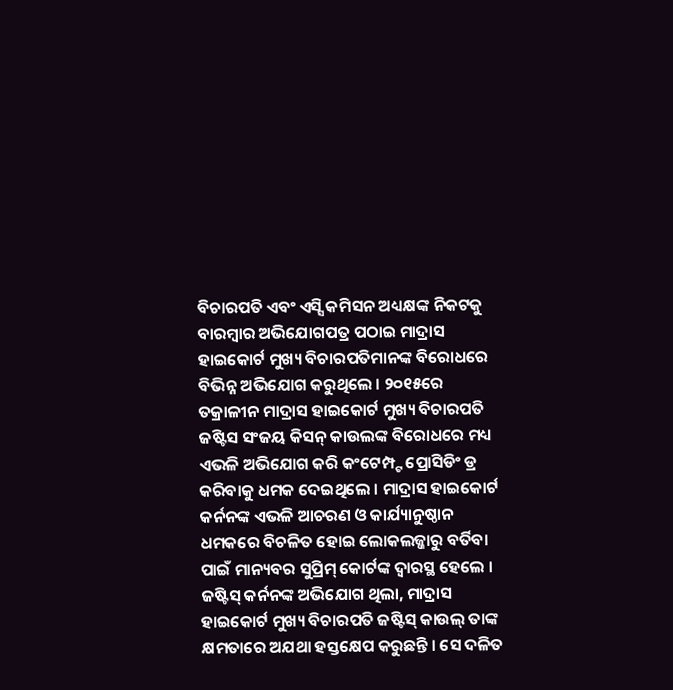ବିଚାରପତି ଏବଂ ଏସ୍ସି କମିସନ ଅଧ୍ୟକ୍ଷଙ୍କ ନିକଟକୁ ବାରମ୍ବାର ଅଭିଯୋଗପତ୍ର ପଠାଇ ମାଦ୍ରାସ ହାଇକୋର୍ଟ ମୁଖ୍ୟ ବିଚାରପତିମାନଙ୍କ ବିରୋଧରେ ବିଭିନ୍ନ ଅଭିଯୋଗ କରୁଥିଲେ । ୨୦୧୫ରେ ତକ୍ରାଳୀନ ମାଦ୍ରାସ ହାଇକୋର୍ଟ ମୁଖ୍ୟ ବିଚାରପତି ଜଷ୍ଟିସ ସଂଜୟ କିସନ୍ କାଉଲଙ୍କ ବିରୋଧରେ ମଧ୍ୟ ଏଭଳି ଅଭିଯୋଗ କରି କଂଟେମ୍ପ୍ଟ ପ୍ରୋସିଡିଂ ଡ୍ର କରିବାକୁ ଧମକ ଦେଇଥିଲେ । ମାଦ୍ରାସ ହାଇକୋର୍ଟ କର୍ନନଙ୍କ ଏଭଳି ଆଚରଣ ଓ କାର୍ଯ୍ୟାନୁଷ୍ଠାନ ଧମକରେ ବିଚଳିତ ହୋଇ ଲୋକଲଜ୍ଜାରୁ ବର୍ତିବା ପାଇଁ ମାନ୍ୟବର ସୁପ୍ରିମ୍ କୋର୍ଟଙ୍କ ଦ୍ୱାରସ୍ଥ ହେଲେ । ଜଷ୍ଟିସ୍ କର୍ନନଙ୍କ ଅଭିଯୋଗ ଥିଲା, ମାଦ୍ରାସ ହାଇକୋର୍ଟ ମୁଖ୍ୟ ବିଚାରପତି ଜଷ୍ଟିସ୍ କାଉଲ୍ ତାଙ୍କ କ୍ଷମତାରେ ଅଯଥା ହସ୍ତକ୍ଷେପ କରୁଛନ୍ତି । ସେ ଦଳିତ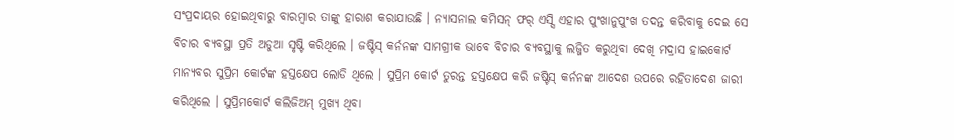ସଂପ୍ରଦାୟର ହୋଇଥିବାରୁ ବାରମ୍ବାର ତାଙ୍କୁ ହାରାଶ କରାଯାଉଛି । ନ୍ୟାସନାଲ କମିସନ୍ ଫର୍ ଏସ୍ସି ଏହାର ପୁଂଖାନୁପୁଂଖ ତଦନ୍ତ କରିବାକୁ ଦେଇ ସେ ବିଚାର ବ୍ୟବସ୍ଥା ପ୍ରତି ଅଡୁଆ ସୃଷ୍ଟି କରିଥିଲେ । ଜଷ୍ଟିସ୍ କର୍ନନଙ୍କ ସାମଗ୍ରୀକ ଭାବେ ବିଚାର ବ୍ୟବସ୍ଥାକୁ ଲଜ୍ଜିତ କରୁଥିବା ଦେଖି ମଦ୍ରାସ ହାଇକୋର୍ଟ ମାନ୍ୟବର ସୁପ୍ରିମ କୋର୍ଟଙ୍କ ହସ୍ତକ୍ଷେପ ଲୋଡି ଥିଲେ । ସୁପ୍ରିମ କୋର୍ଟ ତୁରନ୍ତ ହସ୍ତକ୍ଷେପ କରି ଜଷ୍ଟିସ୍ କର୍ନନଙ୍କ ଆଦେଶ ଉପରେ ରହିତାଦେଶ ଜାରୀ କରିଥିଲେ । ସୁପ୍ରିମକୋର୍ଟ କଲିଜିଅମ୍ ମୁଖ୍ୟ ଥିବା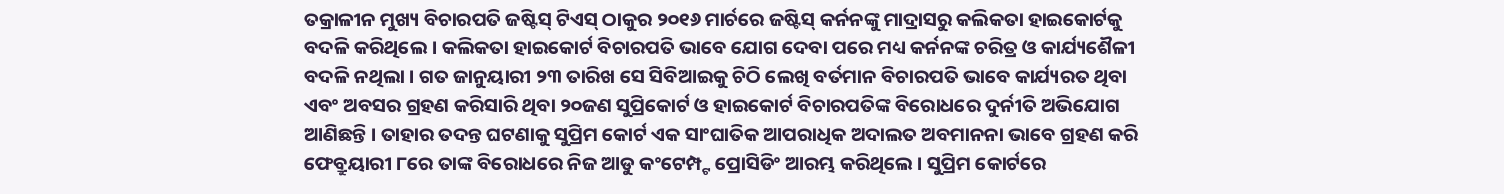ତକ୍ରାଳୀନ ମୁଖ୍ୟ ବିଚାରପତି ଜଷ୍ଟିସ୍ ଟିଏସ୍ ଠାକୁର ୨୦୧୬ ମାର୍ଚରେ ଜଷ୍ଟିସ୍ କର୍ନନଙ୍କୁ ମାଦ୍ରାସରୁ କଲିକତା ହାଇକୋର୍ଟକୁ ବଦଳି କରିଥିଲେ । କଲିକତା ହାଇକୋର୍ଟ ବିଚାରପତି ଭାବେ ଯୋଗ ଦେବା ପରେ ମଧ୍ୟ କର୍ନନଙ୍କ ଚରିତ୍ର ଓ କାର୍ଯ୍ୟଶୈଳୀ ବଦଳି ନଥିଲା । ଗତ ଜାନୁୟାରୀ ୨୩ ତାରିଖ ସେ ସିବିଆଇକୁ ଚିଠି ଲେଖି ବର୍ତମାନ ବିଚାରପତି ଭାବେ କାର୍ଯ୍ୟରତ ଥିବା ଏବଂ ଅବସର ଗ୍ରହଣ କରିସାରି ଥିବା ୨୦ଜଣ ସୁପ୍ରିକୋର୍ଟ ଓ ହାଇକୋର୍ଟ ବିଚାରପତିଙ୍କ ବିରୋଧରେ ଦୁର୍ନୀତି ଅଭିଯୋଗ ଆଣିଛନ୍ତି । ତାହାର ତଦନ୍ତ ଘଟଣାକୁ ସୁପ୍ରିମ କୋର୍ଟ ଏକ ସାଂଘାତିକ ଆପରାଧିକ ଅଦାଲତ ଅବମାନନା ଭାବେ ଗ୍ରହଣ କରି ଫେବ୍ରୁୟାରୀ ୮ରେ ତାଙ୍କ ବିରୋଧରେ ନିଜ ଆଡୁ କଂଟେମ୍ପ୍ଟ ପ୍ରୋସିଡିଂ ଆରମ୍ଭ କରିଥିଲେ । ସୁପ୍ରିମ କୋର୍ଟରେ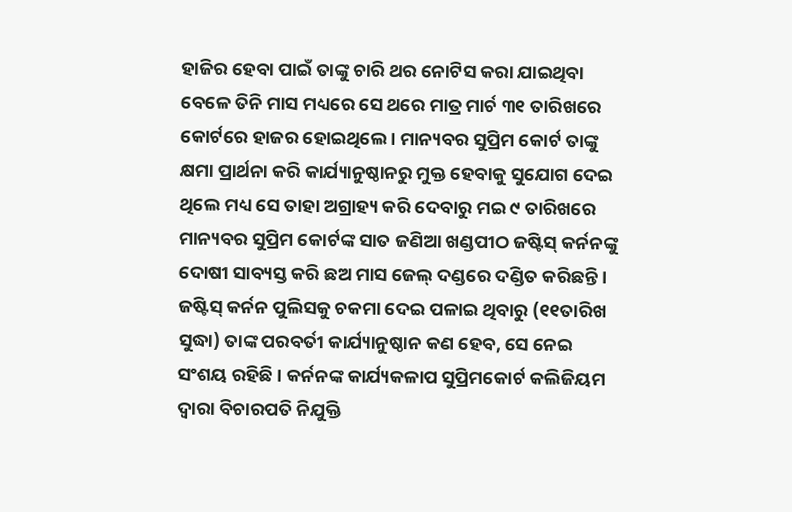ହାଜିର ହେବା ପାଇଁ ତାଙ୍କୁ ଚାରି ଥର ନୋଟିସ କରା ଯାଇଥିବା ବେଳେ ତିନି ମାସ ମଧ୍ୟରେ ସେ ଥରେ ମାତ୍ର ମାର୍ଚ ୩୧ ତାରିଖରେ କୋର୍ଟରେ ହାଜର ହୋଇଥିଲେ । ମାନ୍ୟବର ସୁପ୍ରିମ କୋର୍ଟ ତାଙ୍କୁ କ୍ଷମା ପ୍ରାର୍ଥନା କରି କାର୍ଯ୍ୟାନୁଷ୍ଠାନରୁ ମୁକ୍ତ ହେବାକୁ ସୁଯୋଗ ଦେଇ ଥିଲେ ମଧ୍ୟ ସେ ତାହା ଅଗ୍ରାହ୍ୟ କରି ଦେବାରୁ ମଇ ୯ ତାରିଖରେ ମାନ୍ୟବର ସୁପ୍ରିମ କୋର୍ଟଙ୍କ ସାତ ଜଣିଆ ଖଣ୍ଡପୀଠ ଜଷ୍ଟିସ୍ କର୍ନନଙ୍କୁ ଦୋଷୀ ସାବ୍ୟସ୍ତ କରି ଛଅ ମାସ ଜେଲ୍ ଦଣ୍ଡରେ ଦଣ୍ଡିତ କରିଛନ୍ତି । ଜଷ୍ଟିସ୍ କର୍ନନ ପୁଲିସକୁ ଚକମା ଦେଇ ପଳାଇ ଥିବାରୁ (୧୧ତାରିଖ ସୁଦ୍ଧା) ତାଙ୍କ ପରବର୍ତୀ କାର୍ଯ୍ୟାନୁଷ୍ଠାନ କଣ ହେବ, ସେ ନେଇ ସଂଶୟ ରହିଛି । କର୍ନନଙ୍କ କାର୍ଯ୍ୟକଳାପ ସୁପ୍ରିମକୋର୍ଟ କଲିଜିୟମ ଦ୍ୱାରା ବିଚାରପତି ନିଯୁକ୍ତି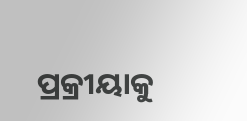ପ୍ରକ୍ରୀୟାକୁ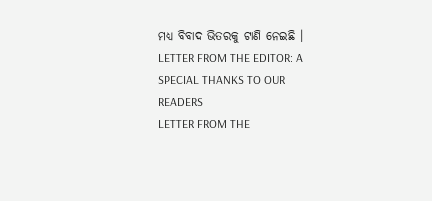ମଧ୍ୟ ବିବାଦ ଭିତରକୁ ଟାଣି ନେଇଛି ।
LETTER FROM THE EDITOR: A SPECIAL THANKS TO OUR READERS
LETTER FROM THE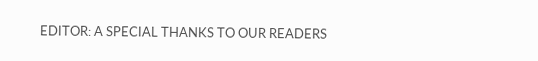EDITOR: A SPECIAL THANKS TO OUR READERS